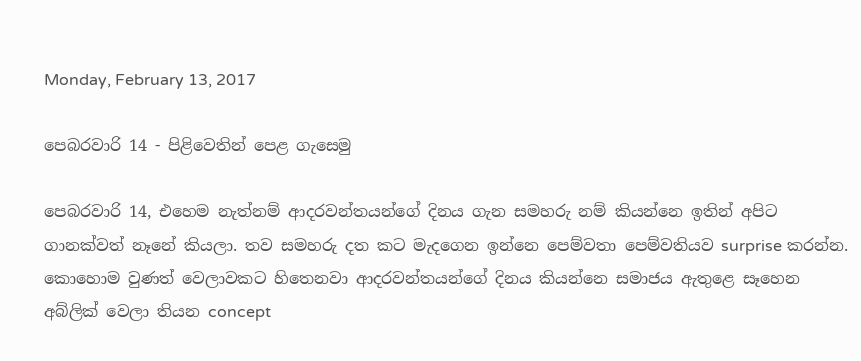Monday, February 13, 2017

පෙබරවාරි 14 - පිළිවෙතින් පෙළ ගැසෙමු

පෙබරවාරි 14, එහෙම නැත්නම් ආදරවන්තයන්ගේ දිනය ගැන සමහරු නම් කියන්නෙ ඉතින් අපිට ගානක්වත් නෑනේ කියලා. තව සමහරු දත කට මැදගෙන ඉන්නෙ පෙම්වතා පෙම්වතියව surprise කරන්න. කොහොම වුණත් වෙලාවකට හිතෙනවා ආදරවන්තයන්ගේ දිනය කියන්නෙ සමාජය ඇතුළෙ සෑහෙන අබ්ලික් වෙලා තියන concept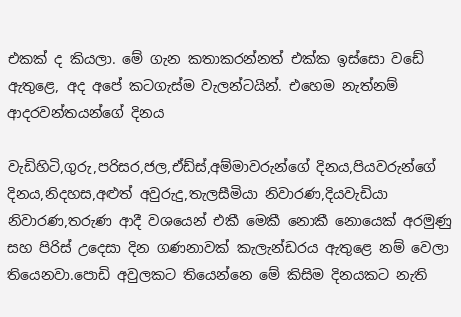එකක් ද කියලා. මේ ගැන කතාකරන්නත් එක්ක ඉස්සො වඩේ ඇතුළෙ, අද අපේ කටගැස්ම වැලන්ටයින්. එහෙම නැත්නම් ආදරවන්තයන්ගේ දිනය

වැඩිහිටි,ගුරු,පරිසර,ජල,ඒඩ්ස්,අම්මාවරුන්ගේ දිනය,පියවරුන්ගේ දිනය,නිදහස,අළුත් අවුරුදු,තැලසීමියා නිවාරණ,දියවැඩියා නිවාරණ,තරුණ ආදී වශයෙන් එකී මෙකී නොකී නොයෙක් අරමුණු සහ පිරිස් උදෙසා දින ගණනාවක් කැලැන්ඩරය ඇතුළෙ නම් වෙලා තියෙනවා.පොඩි අවුලකට තියෙන්නෙ මේ කිසිම දිනයකට නැති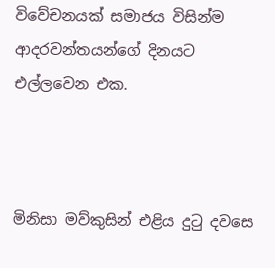විවේචනයක් සමාජය විසින්ම ආදරවන්තයන්ගේ දිනයට එල්ලවෙන එක.



මිනිසා මව්කුසින් එළිය දුටු දවසෙ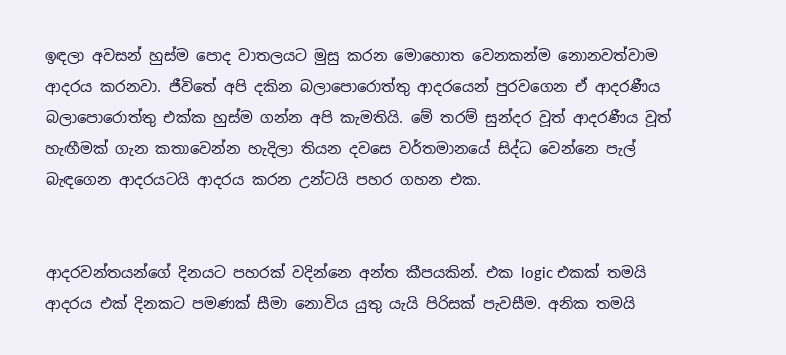ඉඳලා අවසන් හුස්ම පොද වාතලයට මුසු කරන මොහොත වෙනකන්ම නොනවත්වාම ආදරය කරනවා. ජීවිතේ අපි දකින බලාපොරොත්තු ආදරයෙන් පුරවගෙන ඒ ආදරණීය බලාපොරොත්තු එක්ක හුස්ම ගන්න අපි කැමතියි. මේ තරම් සුන්දර වූත් ආදරණීය වූත් හැඟීමක් ගැන කතාවෙන්න හැදිලා තියන දවසෙ වර්තමානයේ සිද්ධ වෙන්නෙ පැල් බැඳගෙන ආදරයටයි ආදරය කරන උන්ටයි පහර ගහන එක.


ආදරවන්තයන්ගේ දිනයට පහරක් වදින්නෙ අන්ත කීපයකින්. එක logic එකක් තමයි ආදරය එක් දිනකට පමණක් සීමා නොවිය යුතු යැයි පිරිසක් පැවසීම. අනික තමයි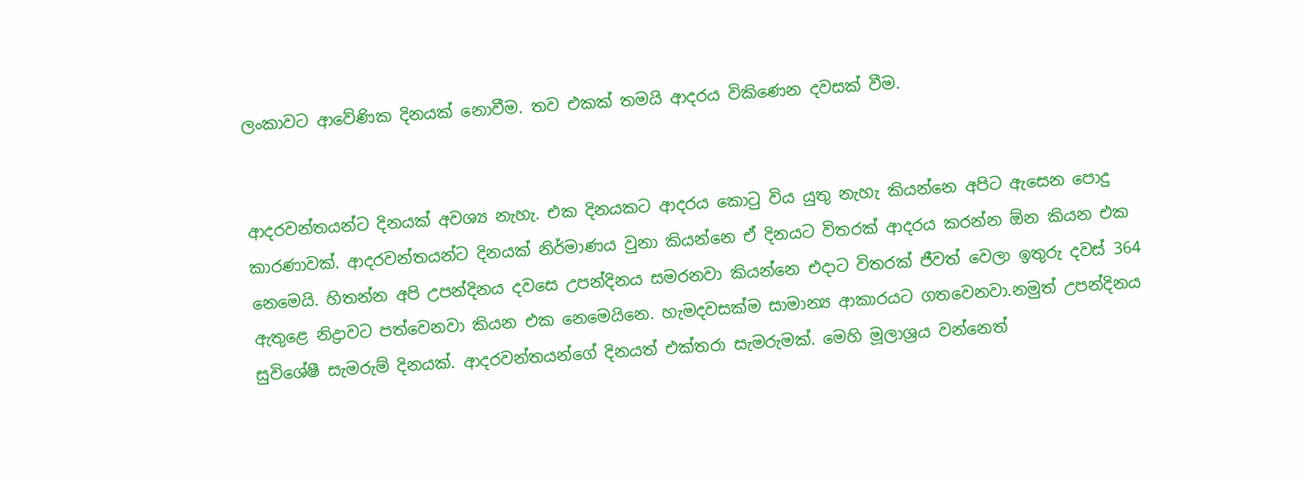ලංකාවට ආවේණික දිනයක් නොවීම. තව එකක් තමයි ආදරය විකිණෙන දවසක් වීම.


ආදරවන්තයන්ට දිනයක් අවශ්‍ය නැහැ. එක දිනයකට ආදරය කොටු විය යුතු නැහැ කියන්නෙ අපිට ඇසෙන පොදු කාරණාවක්. ආදරවන්තයන්ට දිනයක් නිර්මාණය වුනා කියන්නෙ ඒ දිනයට විතරක් ආදරය කරන්න ඕන කියන එක නෙමෙයි. හිතන්න අපි උපන්දිනය දවසෙ උපන්දිනය සමරනවා කියන්නෙ එදාට විතරක් ජීවත් වෙලා ඉතුරු දවස් 364 ඇතුළෙ නිද්‍රාවට පත්වෙනවා කියන එක නෙමෙයිනෙ. හැමදවසක්ම සාමාන්‍ය ආකාරයට ගතවෙනවා.නමුත් උපන්දිනය සුවිශේෂී සැමරුම් දිනයක්. ආදරවන්තයන්ගේ දිනයත් එක්තරා සැමරුමක්. මෙහි මූලාශ්‍රය වන්නෙත්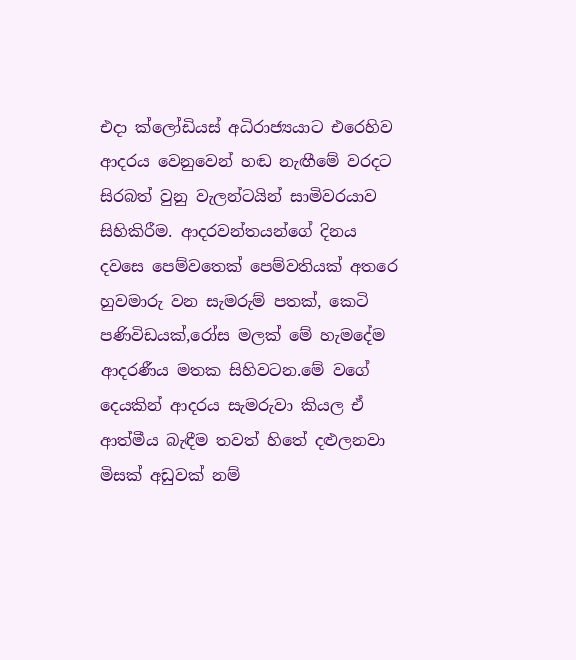එදා ක්ලෝඩියස් අධිරාජ්‍යයාට එරෙහිව ආදරය වෙනුවෙන් හඬ නැඟීමේ වරදට සිරබත් වුනු වැලන්ටයින් සාමිවරයාව සිහිකිරීම. ආදරවන්තයන්ගේ දිනය දවසෙ පෙම්වතෙක් පෙම්වතියක් අතරෙ හුවමාරු වන සැමරුම් පතක්, කෙටි පණිවිඩයක්,රෝස මලක් මේ හැමදේම ආදරණීය මතක සිහිවටන.මේ වගේ දෙයකින් ආදරය සැමරුවා කියල ඒ ආත්මීය බැඳීම තවත් හිතේ දළුලනවා මිසක් අඩුවක් නම්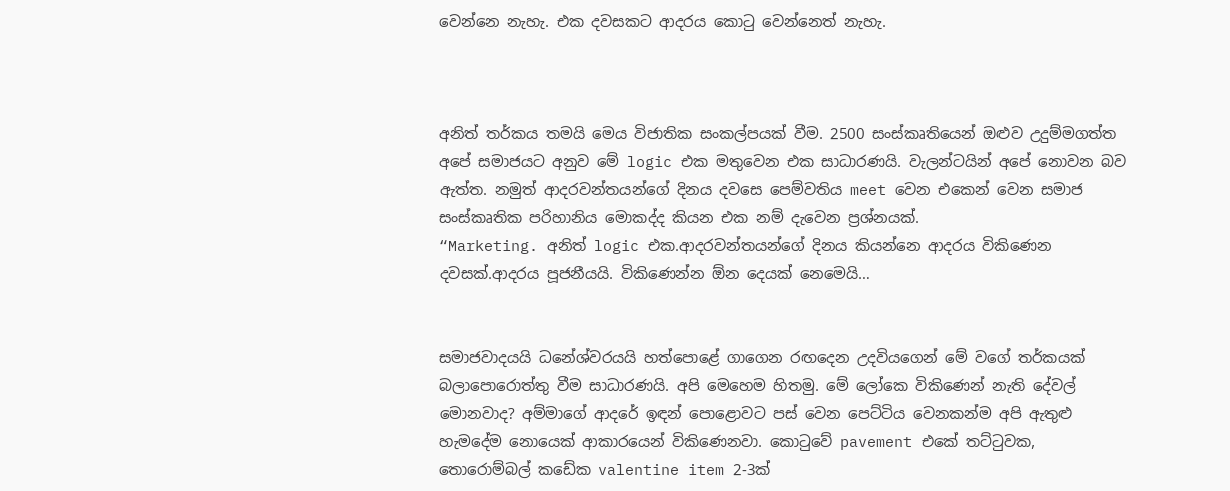වෙන්නෙ නැහැ. එක දවසකට ආදරය කොටු වෙන්නෙත් නැහැ.



අනිත් තර්කය තමයි මෙය විජාතික සංකල්පයක් වීම. 2500 සංස්කෘතියෙන් ඔළුව උදුම්මගත්ත අපේ සමාජයට අනුව මේ logic එක මතුවෙන එක සාධාරණයි. වැලන්ටයින් අපේ නොවන බව ඇත්ත. නමුත් ආදරවන්තයන්ගේ දිනය දවසෙ පෙම්වතිය meet වෙන එකෙන් වෙන සමාජ සංස්කෘතික පරිහානිය මොකද්ද කියන එක නම් දැවෙන ප්‍රශ්නයක්.
“Marketing. අනිත් logic එක.ආදරවන්තයන්ගේ දිනය කියන්නෙ ආදරය විකිණෙන දවසක්.ආදරය පූජනීයයි. විකිණෙන්න ඕන දෙයක් නෙමෙයි…


සමාජවාදයයි ධනේශ්වරයයි හත්පොළේ ගාගෙන රඟදෙන උදවියගෙන් මේ වගේ තර්කයක් බලාපොරොත්තු වීම සාධාරණයි. අපි මෙහෙම හිතමු. මේ ලෝකෙ විකිණෙන් නැති දේවල් මොනවාද? අම්මාගේ ආදරේ ඉඳන් පොළොවට පස් වෙන පෙට්ටිය වෙනකන්ම අපි ඇතුළු හැමදේම නොයෙක් ආකාරයෙන් විකිණෙනවා. කොටුවේ pavement එකේ තට්ටුවක, තොරොම්බල් කඩේක valentine item 2-3ක්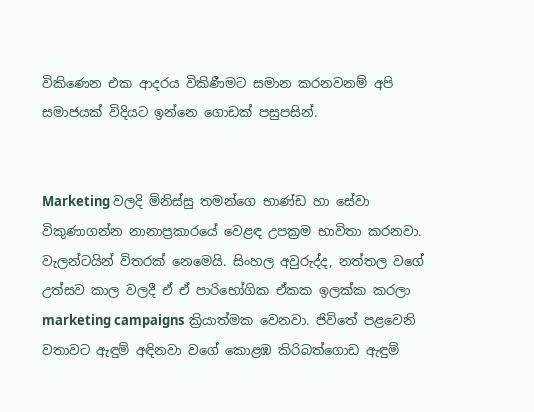විකිණෙන එක ආදරය විකිණීමට සමාන කරනවනම් අපි සමාජයක් විදියට ඉන්නෙ ගොඩක් පසුපසින්.


Marketing වලදි මිනිස්සු තමන්ගෙ භාණ්ඩ හා සේවා විකුණාගන්න නානාප්‍රකාරයේ වෙළඳ උපක්‍රම භාවිතා කරනවා. වැලන්ටයින් විතරක් නෙමෙයි. සිංහල අවුරුද්ද, නත්තල වගේ උත්සව කාල වලදී ඒ ඒ පාරිභෝගික ඒකක ඉලක්ක කරලා marketing campaigns ක්‍රියාත්මක වෙනවා. ජිවිතේ පළවෙනි වතාවට ඇඳුම් අඳිනවා වගේ කොළඹ කිරිබත්ගොඩ ඇඳුම්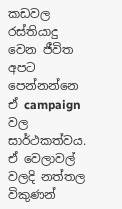කඩවල රස්තියාදු වෙන ජීවිත අපට පෙන්නන්නෙ ඒ campaign වල සාර්ථකත්වය. ඒ වෙලාවල් වලදි නත්තල විකුණන්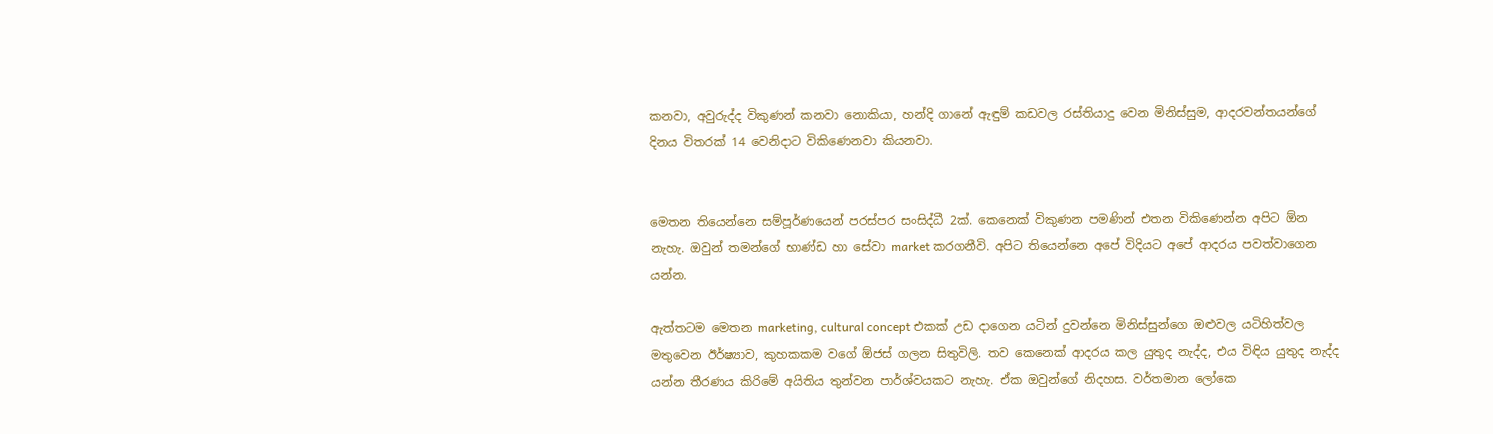කනවා, අවුරුද්ද විකුණන් කනවා නොකියා, හන්දි ගානේ ඇඳුම් කඩවල රස්තියාදු වෙන මිනිස්සුම, ආදරවන්තයන්ගේ දිනය විතරක් 14 වෙනිදාට විකිණෙනවා කියනවා.


මෙතන තියෙන්නෙ සම්පූර්ණයෙන් පරස්පර සංසිද්ධී 2ක්. කෙනෙක් විකුණන පමණින් එතන විකිණෙන්න අපිට ඕන නැහැ. ඔවුන් තමන්ගේ භාණ්ඩ හා සේවා market කරගනීවි. අපිට තියෙන්නෙ අපේ විදියට අපේ ආදරය පවත්වාගෙන යන්න.

ඇත්තටම මෙතන marketing, cultural concept එකක් උඩ දාගෙන යටින් දුවන්නෙ මිනිස්සුන්ගෙ ඔළුවල යටිහිත්වල මතුවෙන ඊර්ෂ්‍යාව, කුහකකම වගේ ඕජස් ගලන සිතුවිලි. තව කෙනෙක් ආදරය කල යුතුද නැද්ද, එය විඳිය යුතුද නැද්ද යන්න තීරණය කිරිමේ අයිතිය තුන්වන පාර්ශ්වයකට නැහැ. ඒක ඔවුන්ගේ නිදහස. වර්තමාන ලෝකෙ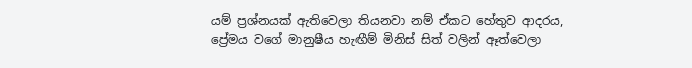යම් ප්‍රශ්නයක් ඇතිවෙලා තියනවා නම් ඒකට හේතුව ආදරය, ප්‍රේමය වගේ මානුෂීය හැඟීම් මිනිස් සිත් වලින් ඈත්වෙලා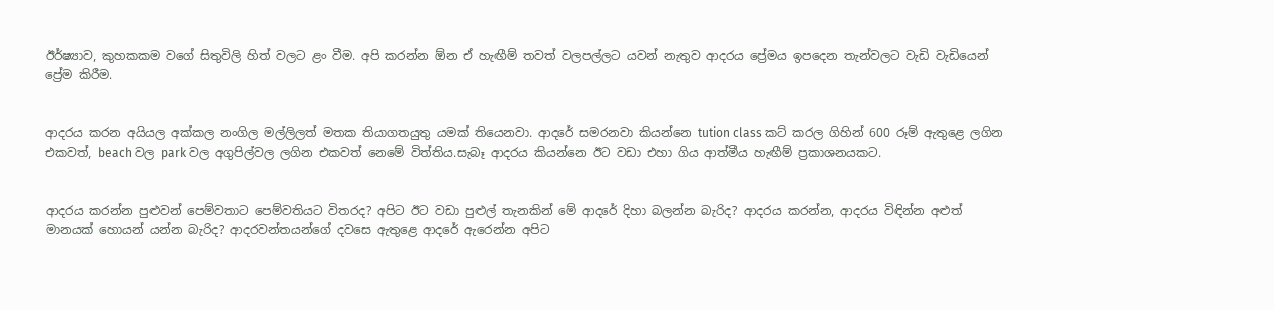ඊර්ෂ්‍යාව, කුහකකම වගේ සිතුවිලි හිත් වලට ළං වීම. අපි කරන්න ඕන ඒ හැඟීම් තවත් වලපල්ලට යවන් නැතුව ආදරය ප්‍රේමය ඉපදෙන තැන්වලට වැඩි වැඩියෙන් ප්‍රේම කිරීම.


ආදරය කරන අයියල අක්කල නංගිල මල්ලිලත් මතක තියාගතයුතු යමක් තියෙනවා. ආදරේ සමරනවා කියන්නෙ tution class කට් කරල ගිහින් 600 රූම් ඇතුළෙ ලගින එකවත්, beach වල park වල අගුපිල්වල ලගින එකවත් නෙමේ විත්තිය.සැබෑ ආදරය කියන්නෙ ඊට වඩා එහා ගිය ආත්මීය හැඟීම් ප්‍රකාශනයකට.


ආදරය කරන්න පුළුවන් පෙම්වතාට පෙම්වතියට විතරද? අපිට ඊට වඩා පුළුල් තැනකින් මේ ආදරේ දිහා බලන්න බැරිද? ආදරය කරන්න, ආදරය විඳින්න අළුත් මානයක් හොයන් යන්න බැරිද? ආදරවන්තයන්ගේ දවසෙ ඇතුළෙ ආදරේ ඇරෙන්න අපිට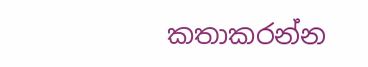කතාකරන්න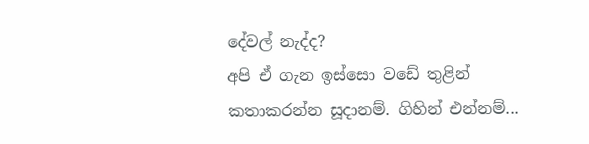දේවල් නැද්ද?
අපි ඒ ගැන ඉස්සො වඩේ තුළින් කතාකරන්න සූදානම්. ගිහින් එන්නම්...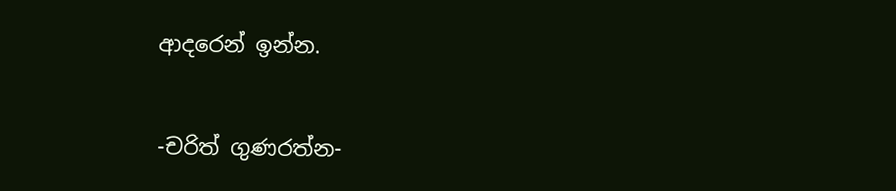ආදරෙන් ඉන්න.


-චරිත් ගුණරත්න-